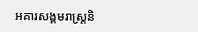អគារសង្គមរាស្រ្តនិ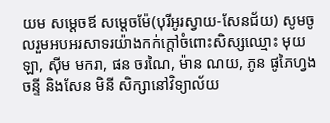យម សម្ដេចឪ សម្ដេចម៉ែ(បុរីអូរស្វាយ-សែនជ័យ) សូមចូលរួមអបអរសាទរយ៉ាងកក់ក្តៅចំពោះសិស្សឈ្មោះ មុយ ឡា, ស៊ីម មករា, ផន ចរណៃ, ម៉ាន ណយ, ភូន ផូភៃហ្វង ចន្ទី និងសែន មិនី សិក្សានៅវិទ្យាល័យ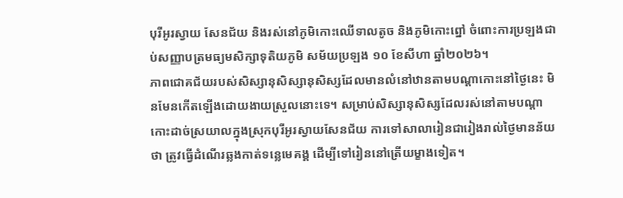បុរីអូរស្វាយ សែនជ័យ និងរស់នៅភូមិកោះឈើទាលតូច និងភូមិកោះព្នៅ ចំពោះការប្រឡងជាប់សញ្ញាបត្រមធ្យមសិក្សាទុតិយភូមិ សម័យប្រឡង ១០ ខែសីហា ឆ្នាំ២០២៦។
ភាពជោគជ័យរបស់សិស្សានុសិស្សានុសិស្សដែលមានលំនៅឋានតាមបណ្ដាកោះនៅថ្ងៃនេះ មិនមែនកើតឡើងដោយងាយស្រួលនោះទេ។ សម្រាប់សិស្សានុសិស្សដែលរស់នៅតាមបណ្ដាកោះដាច់ស្រយាលក្នុងស្រុកបុរីអូរស្វាយសែនជ័យ ការទៅសាលារៀនជារៀងរាល់ថ្ងៃមានន័យថា ត្រូវធ្វើដំណើរឆ្លងកាត់ទន្លេមេគង្គ ដើម្បីទៅរៀននៅត្រើយម្ខាងទៀត។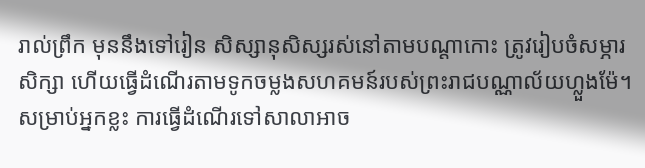រាល់ព្រឹក មុននឹងទៅរៀន សិស្សានុសិស្សរស់នៅតាមបណ្ដាកោះ ត្រូវរៀបចំសម្ភារសិក្សា ហើយធ្វើដំណើរតាមទូកចម្លងសហគមន៍របស់ព្រះរាជបណ្ណាល័យហ្លួងម៉ែ។ សម្រាប់អ្នកខ្លះ ការធ្វើដំណើរទៅសាលាអាច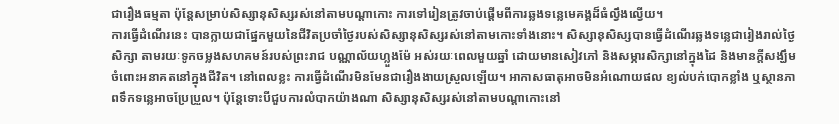ជារឿងធម្មតា ប៉ុន្តែសម្រាប់សិស្សានុសិស្សរស់នៅតាមបណ្ដាកោះ ការទៅរៀនត្រូវចាប់ផ្តើមពីការឆ្លងទន្លេមេគង្គដ៏ធំល្វឹងល្វើយ។
ការធ្វើដំណើរនេះ បានក្លាយជាផ្នែកមួយនៃជីវិតប្រចាំថ្ងៃរបស់សិស្សានុសិស្សរស់នៅតាមកោះទាំងនោះ។ សិស្សានុសិស្សបានធ្វើដំណើរឆ្លងទន្លេជារៀងរាល់ថ្ងៃសិក្សា តាមរយៈទូកចម្លងសហគមន៍របស់ព្រះរាជ បណ្ណាល័យហ្លួងម៉ែ អស់រយៈពេលមួយឆ្នាំ ដោយមានសៀវភៅ និងសម្ភារសិក្សានៅក្នុងដៃ និងមានក្តីសង្ឃឹមចំពោះអនាគតនៅក្នុងជីវិត។ នៅពេលខ្លះ ការធ្វើដំណើរមិនមែនជារឿងងាយស្រួលឡើយ។ អាកាសធាតុអាចមិនអំណោយផល ខ្យល់បក់បោកខ្លាំង ឬស្ថានភាពទឹកទន្លេអាចប្រែប្រួល។ ប៉ុន្តែទោះបីជួបការលំបាកយ៉ាងណា សិស្សានុសិស្សរស់នៅតាមបណ្ដាកោះនៅ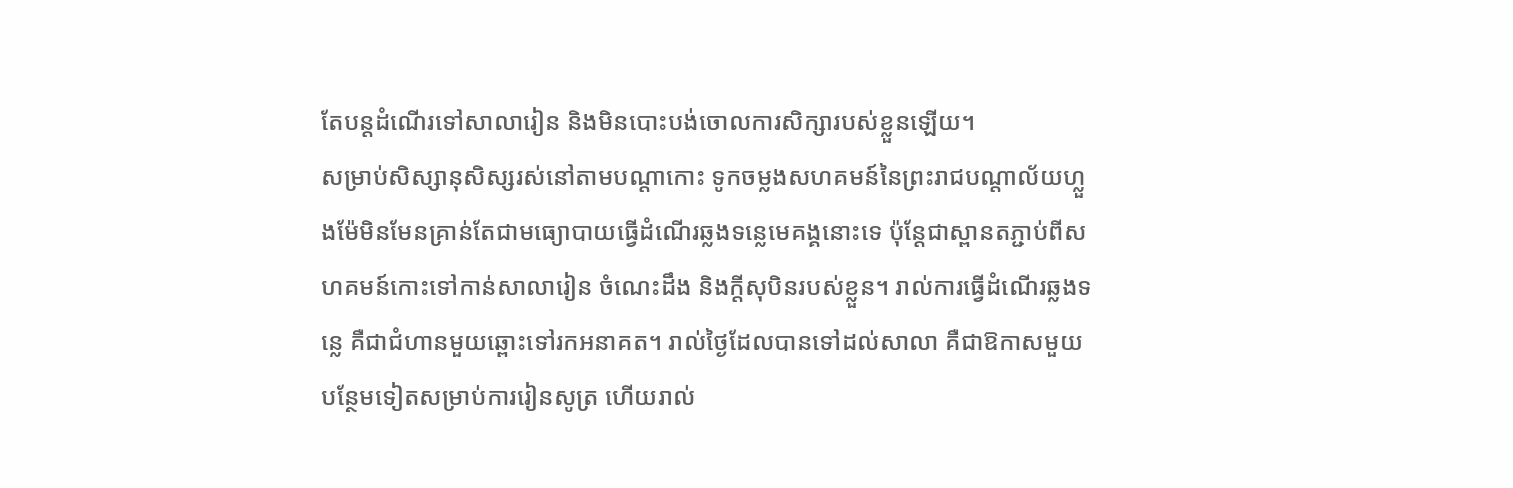តែបន្តដំណើរទៅសាលារៀន និងមិនបោះបង់ចោលការសិក្សារបស់ខ្លួនឡើយ។
សម្រាប់សិស្សានុសិស្សរស់នៅតាមបណ្ដាកោះ ទូកចម្លងសហគមន៍នៃព្រះរាជបណ្ដាល័យហ្លួងម៉ែមិនមែនគ្រាន់តែជាមធ្យោបាយធ្វើដំណើរឆ្លងទន្លេមេគង្គនោះទេ ប៉ុន្តែជាស្ពានតភ្ជាប់ពីសហគមន៍កោះទៅកាន់សាលារៀន ចំណេះដឹង និងក្តីសុបិនរបស់ខ្លួន។ រាល់ការធ្វើដំណើរឆ្លងទន្លេ គឺជាជំហានមួយឆ្ពោះទៅរកអនាគត។ រាល់ថ្ងៃដែលបានទៅដល់សាលា គឺជាឱកាសមួយបន្ថែមទៀតសម្រាប់ការរៀនសូត្រ ហើយរាល់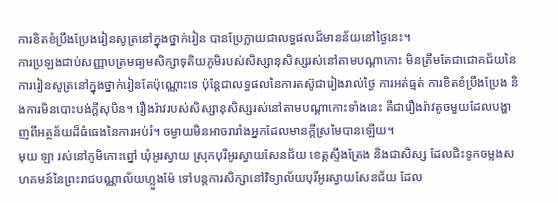ការខិតខំប្រឹងប្រែងរៀនសូត្រនៅក្នុងថ្នាក់រៀន បានប្រែក្លាយជាលទ្ធផលដ៏មានន័យនៅថ្ងៃនេះ។
ការប្រឡងជាប់សញ្ញាបត្រមធ្យមសិក្សាទុតិយភូមិរបស់សិស្សានុសិស្សរស់នៅតាមបណ្ដាកោះ មិនត្រឹមតែជាជោគជ័យនៃការរៀនសូត្រនៅក្នុងថ្នាក់រៀនតែប៉ុណ្ណោះទេ ប៉ុន្តែជាលទ្ធផលនៃការតស៊ូជារៀងរាល់ថ្ងៃ ការអត់ធ្មត់ ការខិតខំប្រឹងប្រែង និងការមិនបោះបង់ក្តីសុបិន។ រឿងរ៉ាវរបស់សិស្សានុសិស្សរស់នៅតាមបណ្ដាកោះទាំងនេះ គឺជារឿងរ៉ាវតូចមួយដែលបង្ហាញពីអត្ថន័យដ៏ធំធេងនៃការអប់រំ។ ចម្ងាយមិនអាចរារាំងអ្នកដែលមានក្តីស្រមៃបានឡើយ។
មុយ ឡា រស់នៅភូមិកោះព្នៅ ឃុំអូរស្វាយ ស្រុកបុរីអូរស្វាយសែនជ័យ ខេត្តស្ទឹងត្រែង និងជាសិស្ស ដែលជិះទូកចម្លងសហគមន៍នៃព្រះរាជបណ្ណាល័យហ្លួងម៉ែ ទៅបន្តការសិក្សានៅវិទ្យាល័យបុរីអូរស្វាយសែនជ័យ ដែល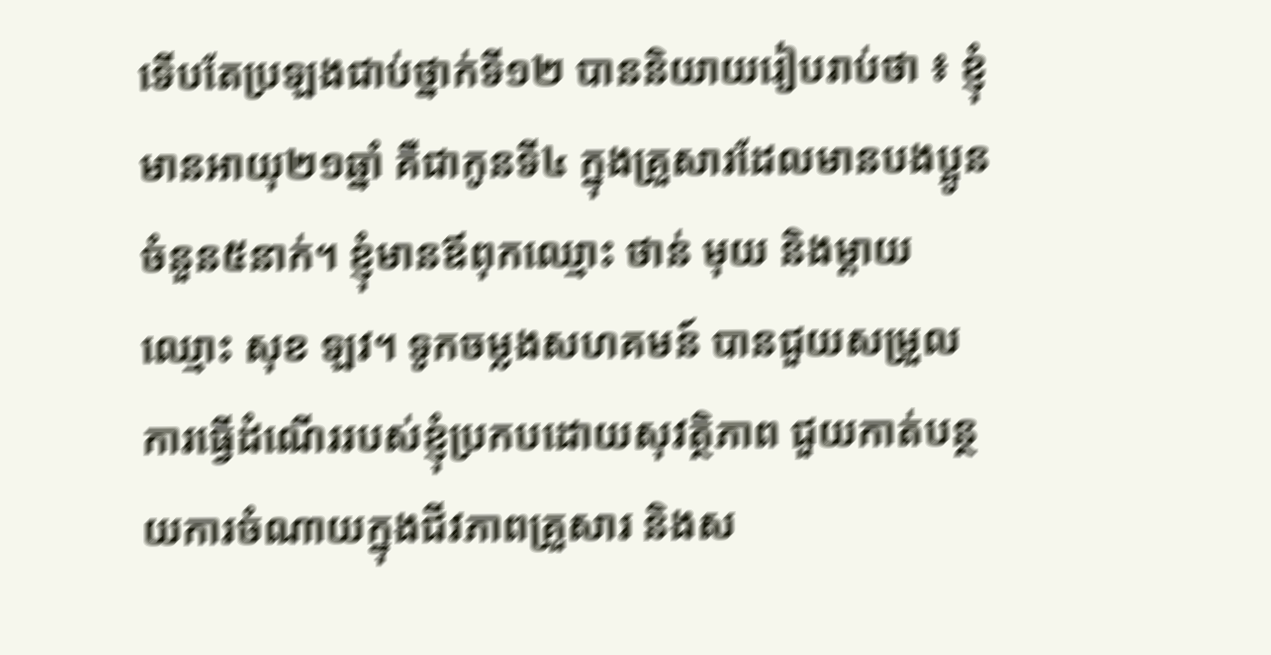ទើបតែប្រឡងជាប់ថ្នាក់ទី១២ បាននិយាយរៀបរាប់ថា ៖ ខ្ញុំមានអាយុ២១ឆ្នាំ គឺជាកូនទី៤ ក្នុងគ្រួសារដែលមានបងប្អូនចំនួន៥នាក់។ ខ្ញុំមានឪពុកឈ្មោះ ថាន់ មុយ និងម្ដាយឈ្មោះ សុខ ឡវ។ ទូកចម្លងសហគមន៍ បានជួយសម្រួលការធ្វើដំណើររបស់ខ្ញុំប្រកបដោយសុវត្ថិភាព ជួយកាត់បន្ថយការចំណាយក្នុងជីវភាពគ្រួសារ និងស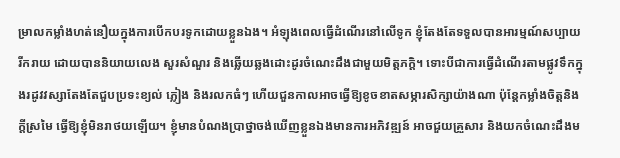ម្រាលកម្លាំងហត់នឿយក្នុងការបើកបរទូកដោយខ្លួនឯង។ អំឡុងពេលធ្វើដំណើរនៅលើទូក ខ្ញុំតែងតែទទួលបានអារម្មណ៍សប្បាយរីករាយ ដោយបាននិយាយលេង សួរសំណួរ និងឆ្លើយឆ្លងដោះដូរចំណេះដឹងជាមួយមិត្តភក្តិ។ ទោះបីជាការធ្វើដំណើរតាមផ្លូវទឹកក្នុងរដូវវស្សាតែងតែជួបប្រទះខ្យល់ ភ្លៀង និងរលកធំៗ ហើយជួនកាលអាចធ្វើឱ្យខូចខាតសម្ភារសិក្សាយ៉ាងណា ប៉ុន្ដែកម្លាំងចិត្តនិងក្តីស្រមៃ ធ្វើឱ្យខ្ញុំមិនរាថយឡើយ។ ខ្ញុំមានបំណងប្រាថ្នាចង់ឃើញខ្លួនឯងមានការអភិវឌ្ឍន៍ អាចជួយគ្រួសារ និងយកចំណេះដឹងម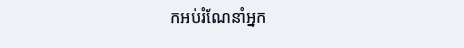កអប់រំណែនាំអ្នក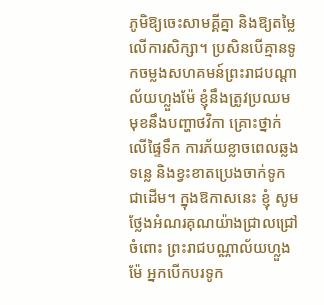ភូមិឱ្យចេះសាមគ្គីគ្នា និងឱ្យតម្លៃលើការសិក្សា។ ប្រសិនបើគ្មានទូកចម្លងសហគមន៍ព្រះរាជបណ្ដាល័យហ្លួងម៉ែ ខ្ញុំនឹងត្រូវប្រឈមមុខនឹងបញ្ហាថវិកា គ្រោះថ្នាក់លើផ្ទៃទឹក ការភ័យខ្លាចពេលឆ្លងទន្លេ និងខ្វះខាតប្រេងចាក់ទូកជាដើម។ ក្នុងឱកាសនេះ ខ្ញុំ សូមថ្លែងអំណរគុណយ៉ាងជ្រាលជ្រៅចំពោះ ព្រះរាជបណ្ណាល័យហ្លួងម៉ែ អ្នកបើកបរទូក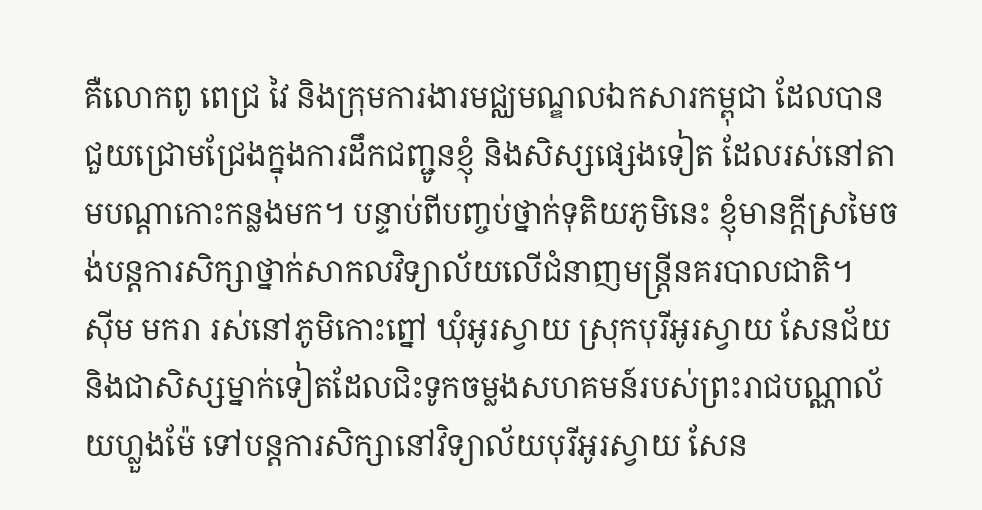គឺលោកពូ ពេជ្រ វៃ និងក្រុមការងារមជ្ឈមណ្ឌលឯកសារកម្ពុជា ដែលបានជួយជ្រោមជ្រែងក្នុងការដឹកជញ្ជូនខ្ញុំ និងសិស្សផ្សេងទៀត ដែលរស់នៅតាមបណ្ដាកោះកន្លងមក។ បន្ទាប់ពីបញ្ចប់ថ្នាក់ទុតិយភូមិនេះ ខ្ញុំមានក្តីស្រមៃចង់បន្តការសិក្សាថ្នាក់សាកលវិទ្យាល័យលើជំនាញមន្ត្រីនគរបាលជាតិ។
ស៊ីម មករា រស់នៅភូមិកោះព្នៅ ឃុំអូរស្វាយ ស្រុកបុរីអូរស្វាយ សែនជ័យ និងជាសិស្សម្នាក់ទៀតដែលជិះទូកចម្លងសហគមន៍របស់ព្រះរាជបណ្ណាល័យហ្លួងម៉ែ ទៅបន្តការសិក្សានៅវិទ្យាល័យបុរីអូរស្វាយ សែន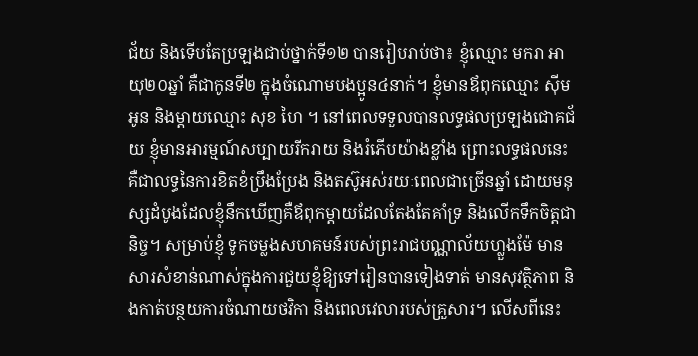ជ័យ និងទើបតែប្រឡងជាប់ថ្នាក់ទី១២ បានរៀបរាប់ថា៖ ខ្ញុំឈ្មោះ មករា អាយុ២០ឆ្នាំ គឺជាកូនទី២ ក្នុងចំណោមបងប្អូន៤នាក់។ ខ្ញុំមានឪពុកឈ្មោះ ស៊ីម អូន និងម្ដាយឈ្មោះ សុខ ហៃ ។ នៅពេលទទួលបានលទ្ធផលប្រឡងជោគជ័យ ខ្ញុំមានអារម្មណ៍សប្បាយរីករាយ និងរំភើបយ៉ាងខ្លាំង ព្រោះលទ្ធផលនេះគឺជាលទ្ធនៃការខិតខំប្រឹងប្រែង និងតស៊ូអស់រយៈពេលជាច្រើនឆ្នាំ ដោយមនុស្សដំបូងដែលខ្ញុំនឹកឃើញគឺឪពុកម្តាយដែលតែងតែគាំទ្រ និងលើកទឹកចិត្តជានិច្ច។ សម្រាប់ខ្ញុំ ទូកចម្លងសហគមន៍របស់ព្រះរាជបណ្ណាល័យហ្លួងម៉ែ មានសារសំខាន់ណាស់ក្នុងការជួយខ្ញុំឱ្យទៅរៀនបានទៀងទាត់ មានសុវត្ថិភាព និងកាត់បន្ថយការចំណាយថវិកា និងពេលវេលារបស់គ្រួសារ។ លើសពីនេះ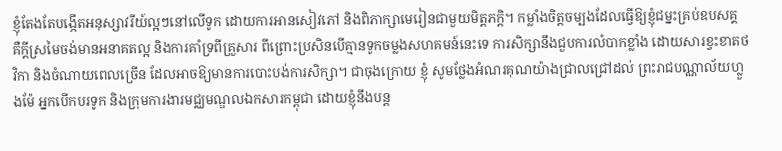ខ្ញុំតែងតែបង្កើតអនុស្សាវរីយ៍ល្អៗនៅលើទូក ដោយការអានសៀវភៅ និងពិភាក្សាមេរៀនជាមួយមិត្តភក្តិ។ កម្លាំងចិត្តចម្បងដែលធ្វើឱ្យខ្ញុំជម្នះគ្រប់ឧបសគ្គ គឺក្តីស្រមៃចង់មានអនាគតល្អ និងការគាំទ្រពីគ្រួសារ ពីព្រោះប្រសិនបើគ្មានទូកចម្លងសហគមន៍នេះទេ ការសិក្សានឹងជួបការលំបាកខ្លាំង ដោយសារខ្វះខាតថវិកា និងចំណាយពេលច្រើន ដែលអាចឱ្យមានការបោះបង់ការសិក្សា។ ជាចុងក្រោយ ខ្ញុំ សូមថ្លែងអំណរគុណយ៉ាងជ្រាលជ្រៅដល់ ព្រះរាជបណ្ណាល័យហ្លួងម៉ែ អ្នកបើកបរទូក និងក្រុមការងារមជ្ឈមណ្ឌលឯកសារកម្ពុជា ដោយខ្ញុំនឹងបន្ត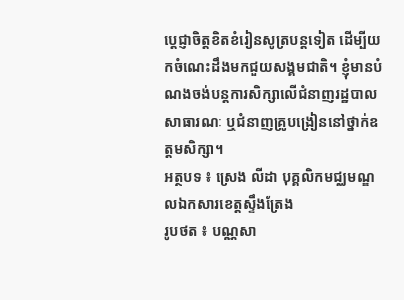ប្តេជ្ញាចិត្តខិតខំរៀនសូត្របន្តទៀត ដើម្បីយកចំណេះដឹងមកជួយសង្គមជាតិ។ ខ្ញុំមានបំណងចង់បន្តការសិក្សាលើជំនាញរដ្ឋបាលសាធារណៈ ឬជំនាញគ្រូបង្រៀននៅថ្នាក់ឧត្តមសិក្សា។
អត្ថបទ ៖ ស្រេង លីដា បុគ្គលិកមជ្ឈមណ្ឌលឯកសារខេត្តស្ទឹងត្រែង
រូបថត ៖ បណ្ណសា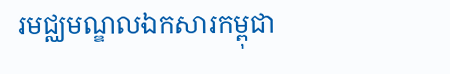រមជ្ឈមណ្ឌលឯកសារកម្ពុជា